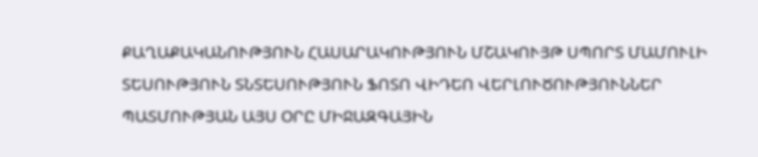ՔԱՂԱՔԱԿԱՆՈՒԹՅՈՒՆ ՀԱՍԱՐԱԿՈՒԹՅՈՒՆ ՄՇԱԿՈՒՅԹ ՍՊՈՐՏ ՄԱՄՈՒԼԻ ՏԵՍՈՒԹՅՈՒՆ ՏՆՏԵՍՈՒԹՅՈՒՆ ՖՈՏՈ ՎԻԴԵՈ ՎԵՐԼՈՒԾՈՒԹՅՈՒՆՆԵՐ ՊԱՏՄՈՒԹՅԱՆ ԱՅՍ ՕՐԸ ՄԻՋԱԶԳԱՅԻՆ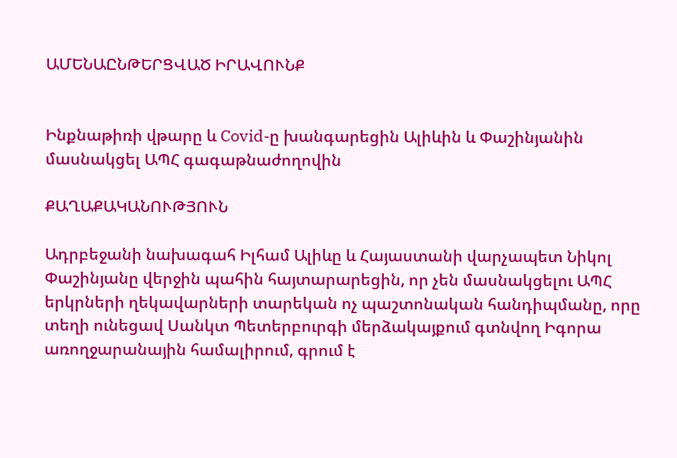ԱՄԵՆԱԸՆԹԵՐՑՎԱԾ ԻՐԱՎՈՒՆՔ


Ինքնաթիռի վթարը և Covid-ը խանգարեցին Ալիևին և Փաշինյանին մասնակցել ԱՊՀ գագաթնաժողովին

ՔԱՂԱՔԱԿԱՆՈՒԹՅՈՒՆ

Ադրբեջանի նախագահ Իլհամ Ալիևը և Հայաստանի վարչապետ Նիկոլ Փաշինյանը վերջին պահին հայտարարեցին, որ չեն մասնակցելու ԱՊՀ երկրների ղեկավարների տարեկան ոչ պաշտոնական հանդիպմանը, որը տեղի ունեցավ Սանկտ Պետերբուրգի մերձակայքում գտնվող Իգորա առողջարանային համալիրում, գրում է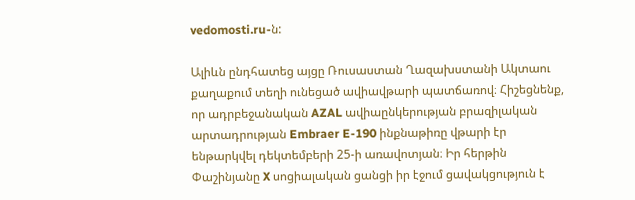vedomosti.ru-ն:

Ալիևն ընդհատեց այցը Ռուսաստան Ղազախստանի Ակտաու քաղաքում տեղի ունեցած ավիավթարի պատճառով։ Հիշեցնենք, որ ադրբեջանական AZAL ավիաընկերության բրազիլական արտադրության Embraer E-190 ինքնաթիռը վթարի էր ենթարկվել դեկտեմբերի 25-ի առավոտյան։ Իր հերթին Փաշինյանը X սոցիալական ցանցի իր էջում ցավակցություն է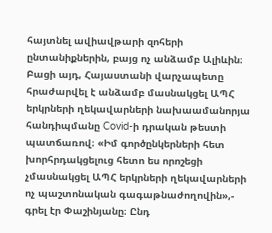հայտնել ավիավթարի զոհերի ընտանիքներին, բայց ոչ անձամբ Ալիևին։ Բացի այդ, Հայաստանի վարչապետը հրաժարվել է անձամբ մասնակցել ԱՊՀ երկրների ղեկավարների նախաամանորյա հանդիպմանը Covid-ի դրական թեստի պատճառով։ «Իմ գործընկերների հետ խորհրդակցելուց հետո ես որոշեցի չմասնակցել ԱՊՀ երկրների ղեկավարների ոչ պաշտոնական գագաթնաժողովին»,- գրել էր Փաշինյանը։ Ընդ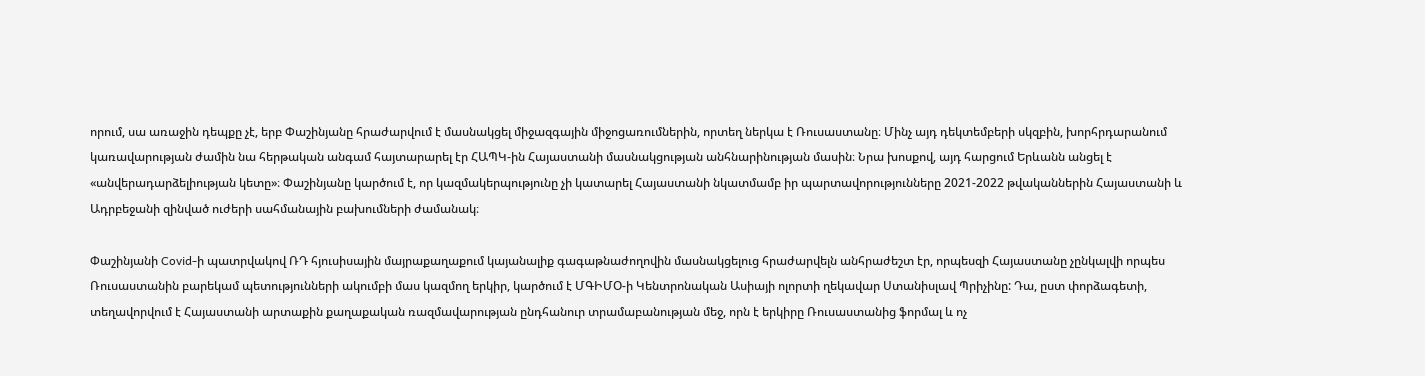որում, սա առաջին դեպքը չէ, երբ Փաշինյանը հրաժարվում է մասնակցել միջազգային միջոցառումներին, որտեղ ներկա է Ռուսաստանը։ Մինչ այդ դեկտեմբերի սկզբին, խորհրդարանում կառավարության ժամին նա հերթական անգամ հայտարարել էր ՀԱՊԿ-ին Հայաստանի մասնակցության անհնարինության մասին։ Նրա խոսքով, այդ հարցում Երևանն անցել է «անվերադարձելիության կետը»։ Փաշինյանը կարծում է, որ կազմակերպությունը չի կատարել Հայաստանի նկատմամբ իր պարտավորությունները 2021-2022 թվականներին Հայաստանի և Ադրբեջանի զինված ուժերի սահմանային բախումների ժամանակ։

Փաշինյանի Covid-ի պատրվակով ՌԴ հյուսիսային մայրաքաղաքում կայանալիք գագաթնաժողովին մասնակցելուց հրաժարվելն անհրաժեշտ էր, որպեսզի Հայաստանը չընկալվի որպես Ռուսաստանին բարեկամ պետությունների ակումբի մաս կազմող երկիր, կարծում է ՄԳԻՄՕ-ի Կենտրոնական Ասիայի ոլորտի ղեկավար Ստանիսլավ Պրիչինը: Դա, ըստ փորձագետի, տեղավորվում է Հայաստանի արտաքին քաղաքական ռազմավարության ընդհանուր տրամաբանության մեջ, որն է երկիրը Ռուսաստանից ֆորմալ և ոչ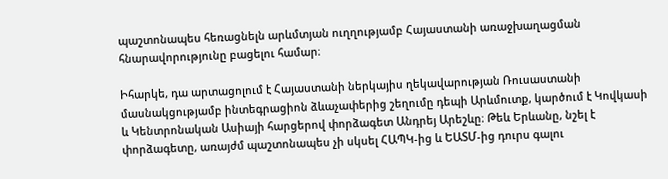պաշտոնապես հեռացնելն արևմտյան ուղղությամբ Հայաստանի առաջխաղացման հնարավորությունը բացելու համար։

Իհարկե, դա արտացոլում է Հայաստանի ներկայիս ղեկավարության Ռուսաստանի մասնակցությամբ ինտեգրացիոն ձևաչափերից շեղումը դեպի Արևմուտք, կարծում է Կովկասի և Կենտրոնական Ասիայի հարցերով փորձագետ Անդրեյ Արեշևը։ Թեև Երևանը, նշել է փորձագետը, առայժմ պաշտոնապես չի սկսել ՀԱՊԿ-ից և ԵԱՏՄ-ից դուրս գալու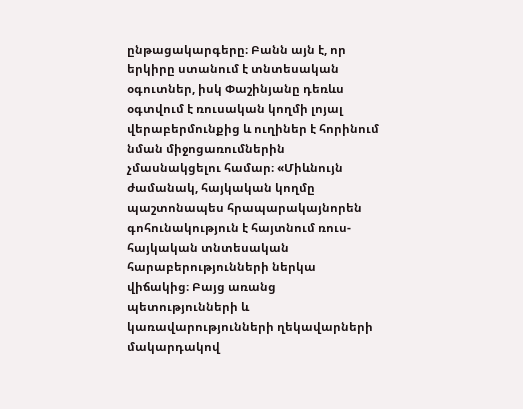ընթացակարգերը։ Բանն այն է, որ երկիրը ստանում է տնտեսական օգուտներ, իսկ Փաշինյանը դեռևս օգտվում է ռուսական կողմի լոյալ վերաբերմունքից և ուղիներ է հորինում նման միջոցառումներին չմասնակցելու համար։ «Միևնույն ժամանակ, հայկական կողմը պաշտոնապես հրապարակայնորեն գոհունակություն է հայտնում ռուս-հայկական տնտեսական հարաբերությունների ներկա վիճակից։ Բայց առանց պետությունների և կառավարությունների ղեկավարների մակարդակով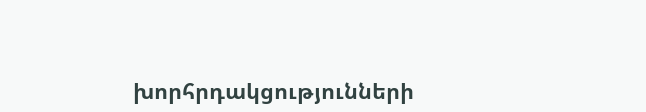խորհրդակցությունների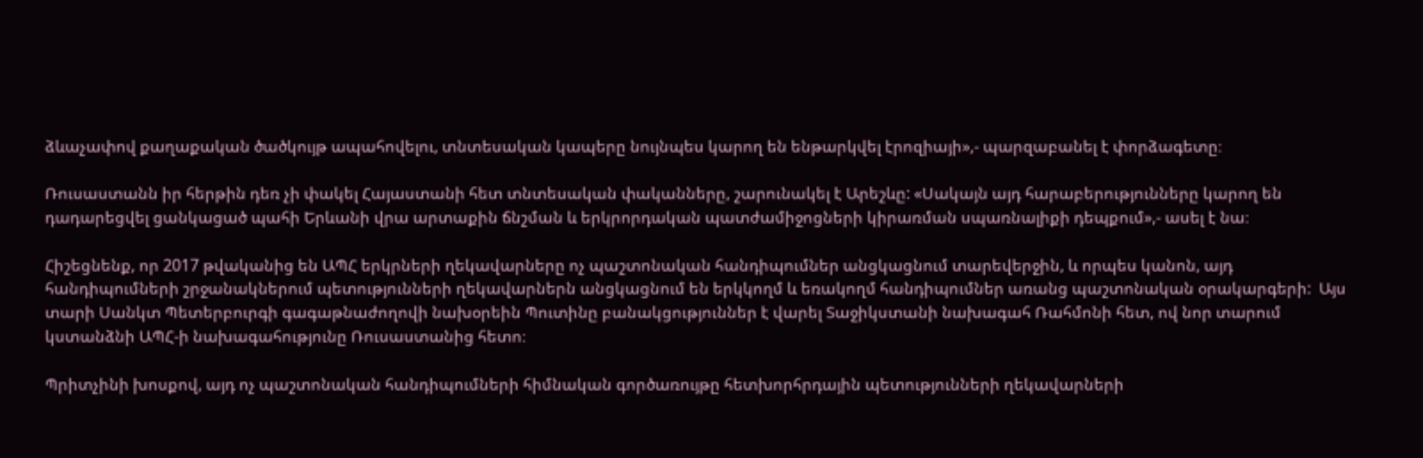ձևաչափով քաղաքական ծածկույթ ապահովելու, տնտեսական կապերը նույնպես կարող են ենթարկվել էրոզիայի»,- պարզաբանել է փորձագետը։

Ռուսաստանն իր հերթին դեռ չի փակել Հայաստանի հետ տնտեսական փականները, շարունակել է Արեշևը: «Սակայն այդ հարաբերությունները կարող են դադարեցվել ցանկացած պահի Երևանի վրա արտաքին ճնշման և երկրորդական պատժամիջոցների կիրառման սպառնալիքի դեպքում»,- ասել է նա։

Հիշեցնենք, որ 2017 թվականից են ԱՊՀ երկրների ղեկավարները ոչ պաշտոնական հանդիպումներ անցկացնում տարեվերջին, և որպես կանոն, այդ հանդիպումների շրջանակներում պետությունների ղեկավարներն անցկացնում են երկկողմ և եռակողմ հանդիպումներ առանց պաշտոնական օրակարգերի:  Այս տարի Սանկտ Պետերբուրգի գագաթնաժողովի նախօրեին Պուտինը բանակցություններ է վարել Տաջիկստանի նախագահ Ռահմոնի հետ, ով նոր տարում կստանձնի ԱՊՀ-ի նախագահությունը Ռուսաստանից հետո։

Պրիտչինի խոսքով, այդ ոչ պաշտոնական հանդիպումների հիմնական գործառույթը հետխորհրդային պետությունների ղեկավարների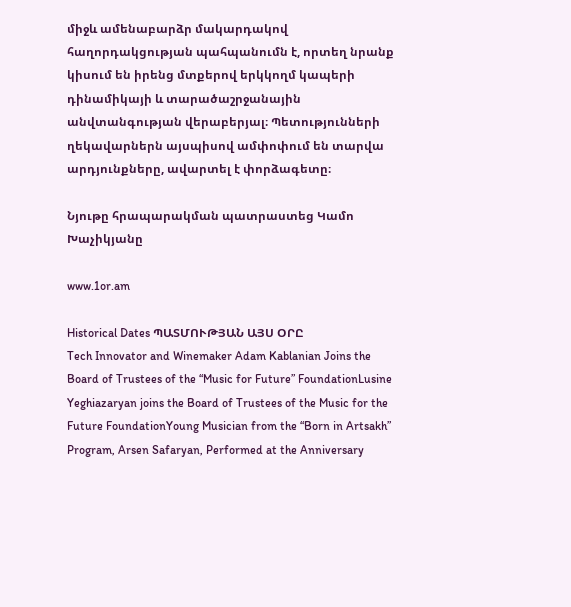միջև ամենաբարձր մակարդակով հաղորդակցության պահպանումն է, որտեղ նրանք կիսում են իրենց մտքերով երկկողմ կապերի դինամիկայի և տարածաշրջանային անվտանգության վերաբերյալ։ Պետությունների ղեկավարներն այսպիսով ամփոփում են տարվա արդյունքները, ավարտել է փորձագետը։

Նյութը հրապարակման պատրաստեց Կամո Խաչիկյանը

www.1or.am

Historical Dates ՊԱՏՄՈՒԹՅԱՆ ԱՅՍ ՕՐԸ
Tech Innovator and Winemaker Adam Kablanian Joins the Board of Trustees of the “Music for Future” FoundationLusine Yeghiazaryan joins the Board of Trustees of the Music for the Future FoundationYoung Musician from the “Born in Artsakh” Program, Arsen Safaryan, Performed at the Anniversary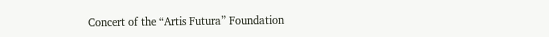Concert of the “Artis Futura” Foundation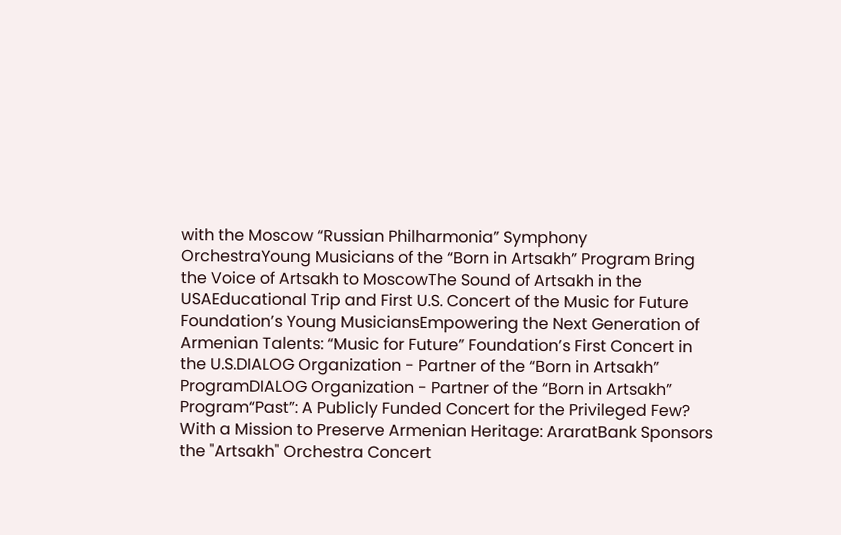with the Moscow “Russian Philharmonia” Symphony OrchestraYoung Musicians of the “Born in Artsakh” Program Bring the Voice of Artsakh to MoscowThe Sound of Artsakh in the USAEducational Trip and First U.S. Concert of the Music for Future Foundation’s Young MusiciansEmpowering the Next Generation of Armenian Talents: “Music for Future” Foundation’s First Concert in the U.S.DIALOG Organization - Partner of the “Born in Artsakh” ProgramDIALOG Organization - Partner of the “Born in Artsakh” Program“Past”: A Publicly Funded Concert for the Privileged Few? With a Mission to Preserve Armenian Heritage: AraratBank Sponsors the "Artsakh" Orchestra Concert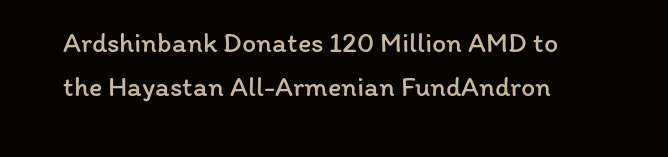Ardshinbank Donates 120 Million AMD to the Hayastan All-Armenian FundAndron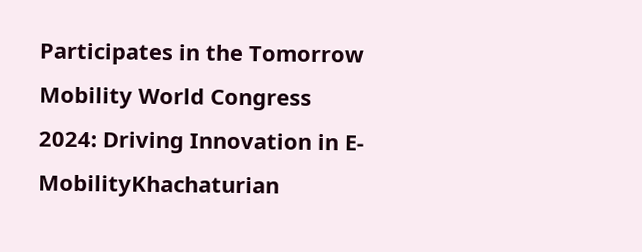Participates in the Tomorrow Mobility World Congress 2024: Driving Innovation in E-MobilityKhachaturian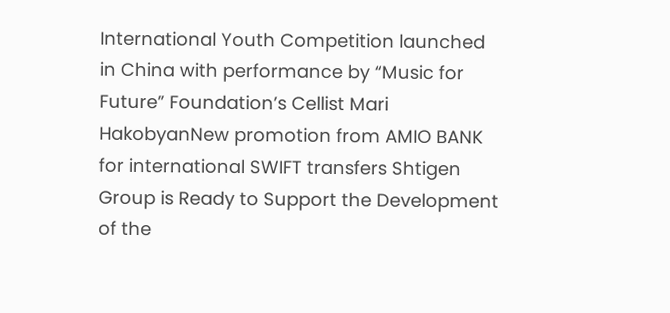International Youth Competition launched in China with performance by “Music for Future” Foundation’s Cellist Mari HakobyanNew promotion from AMIO BANK for international SWIFT transfers Shtigen Group is Ready to Support the Development of the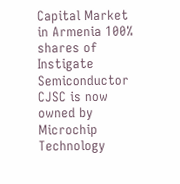Capital Market in Armenia 100% shares of Instigate Semiconductor CJSC is now owned by Microchip Technology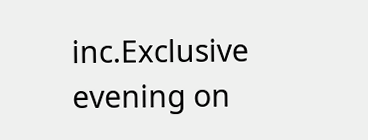inc.Exclusive evening on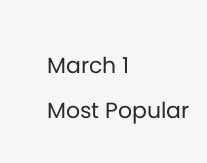March 1
Most Popular